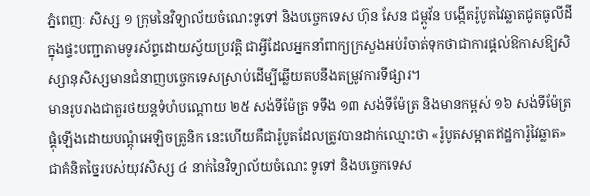ភ្នំពេញៈ សិស្ស ១ ក្រុមនៃវិទ្យាល័យចំណេះទូទៅ និងបច្ចេកទេស ហ៊ុន សែន ជម្ពូវ័ន បង្កើតរ៉ូបូតវៃឆ្លាតជូតធូលីដីក្នុងផ្ទះបញ្ជាតាមទូរស័ព្ទដោយស្វ័យប្រវត្តិ ជាអ្វីដែលអ្នកនាំពាក្យក្រសួងអប់រំចាត់ទុកថាជាការផ្តល់ឱកាសឱ្យសិស្សានុសិស្សមានជំនាញបច្ចេកទេសស្រាប់ដើម្បីឆ្លើយតបនឹងតម្រូវការទីផ្សារ។
មានរូបរាងជាតួរថយន្តទំហំបណ្តោយ ២៥ សង់ទីម៉ែត្រ ទទឹង ១៣ សង់ទីម៉ែត្រ និងមានកម្ពស់ ១៦ សង់ទីម៉ែត្រ ផ្គុំឡើងដោយបណ្តុំអេឡិចត្រូនិក នេះហើយគឺជារ៉ូបូតដែលត្រូវបានដាក់ឈ្មោះថា «រ៉ូបូតសម្អាតឥដ្ឋការ៉ូវៃឆ្លាត» ជាគំនិតច្នៃរបស់យុវសិស្ស ៤ នាក់នៃវិទ្យាល័យចំណេះ ទូទៅ និងបច្ចេកទេស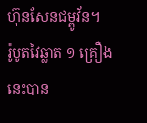ហ៊ុនសែនជម្ពូវ័ន។
រ៉ូបូតវៃឆ្លាត ១ គ្រឿងនេះបាន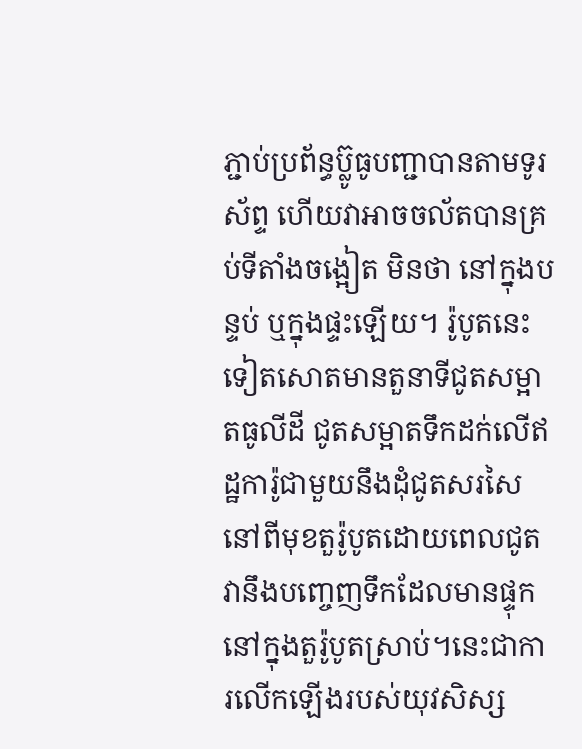ភ្ជាប់ប្រព័ន្ធប្ល៊ូធូបញ្ជាបានតាមទូរស័ព្ទ ហើយវាអាចចល័តបានគ្រប់ទីតាំងចង្អៀត មិនថា នៅក្នុងបន្ទប់ ឬក្នុងផ្ទះឡើយ។ រ៉ូបូតនេះទៀតសោតមានតួនាទីជូតសម្អាតធូលីដី ជូតសម្អាតទឹកដក់លើឥដ្ឋការ៉ូជាមួយនឹងដុំជូតសរសៃនៅពីមុខតួរ៉ូបូតដោយពេលជូតវានឹងបញ្ចេញទឹកដែលមានផ្ទុកនៅក្នុងតួរ៉ូបូតស្រាប់។នេះជាការលើកឡើងរបស់យុវសិស្ស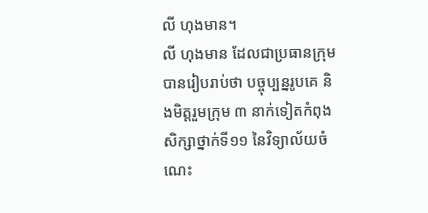លី ហុងមាន។
លី ហុងមាន ដែលជាប្រធានក្រុមបានរៀបរាប់ថា បច្ចុប្បន្នរូបគេ និងមិត្តរួមក្រុម ៣ នាក់ទៀតកំពុងសិក្សាថ្នាក់ទី១១ នៃវិទ្យាល័យចំណេះ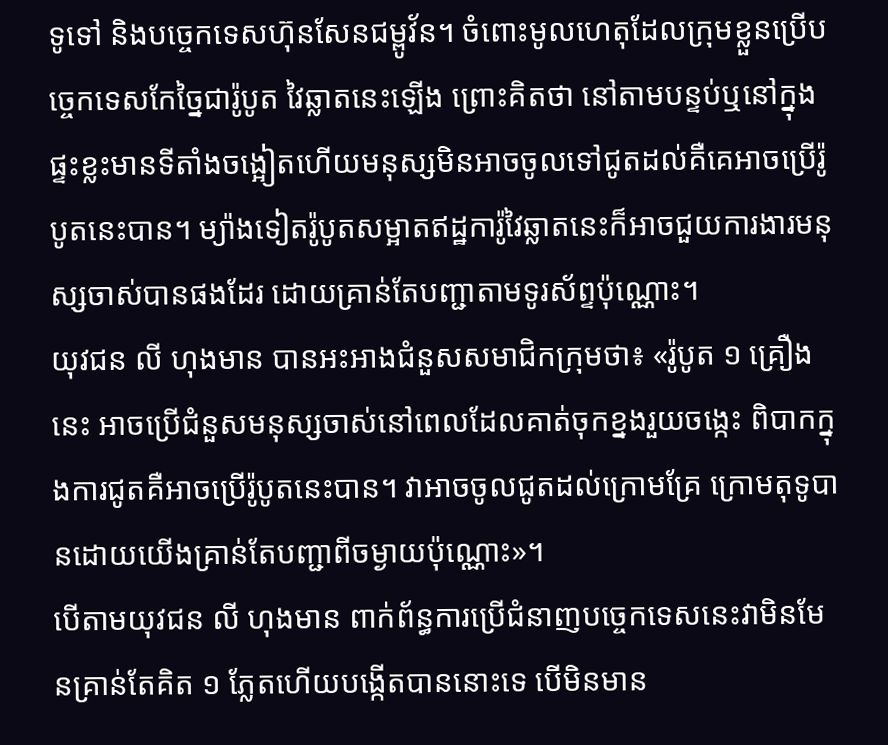ទូទៅ និងបច្ចេកទេសហ៊ុនសែនជម្ពូវ័ន។ ចំពោះមូលហេតុដែលក្រុមខ្លួនប្រើបច្ចេកទេសកែច្នៃជារ៉ូបូត វៃឆ្លាតនេះឡើង ព្រោះគិតថា នៅតាមបន្ទប់ឬនៅក្នុងផ្ទះខ្លះមានទីតាំងចង្អៀតហើយមនុស្សមិនអាចចូលទៅជូតដល់គឺគេអាចប្រើរ៉ូបូតនេះបាន។ ម្យ៉ាងទៀតរ៉ូបូតសម្អាតឥដ្ឋការ៉ូវៃឆ្លាតនេះក៏អាចជួយការងារមនុស្សចាស់បានផងដែរ ដោយគ្រាន់តែបញ្ជាតាមទូរស័ព្ទប៉ុណ្ណោះ។
យុវជន លី ហុងមាន បានអះអាងជំនួសសមាជិកក្រុមថា៖ «រ៉ូបូត ១ គ្រឿងនេះ អាចប្រើជំនួសមនុស្សចាស់នៅពេលដែលគាត់ចុកខ្នងរួយចង្កេះ ពិបាកក្នុងការជូតគឺអាចប្រើរ៉ូបូតនេះបាន។ វាអាចចូលជូតដល់ក្រោមគ្រែ ក្រោមតុទូបានដោយយើងគ្រាន់តែបញ្ជាពីចម្ងាយប៉ុណ្ណោះ»។
បើតាមយុវជន លី ហុងមាន ពាក់ព័ន្ធការប្រើជំនាញបច្ចេកទេសនេះវាមិនមែនគ្រាន់តែគិត ១ ភ្លែតហើយបង្កើតបាននោះទេ បើមិនមាន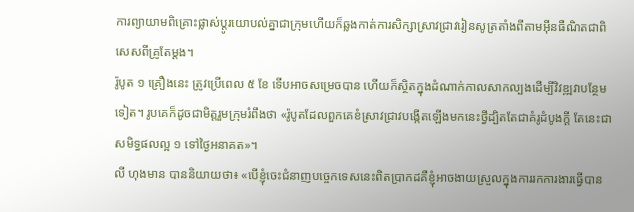ការព្យាយាមពិគ្រោះផ្លាស់ប្តូរយោបល់គ្នាជាក្រុមហើយក៏ឆ្លងកាត់ការសិក្សាស្រាវជ្រាវរៀនសូត្រតាំងពីតាមអ៊ីនធឺណិតជាពិសេសពីគ្រូតែម្តង។
រ៉ូបូត ១ គ្រឿងនេះ ត្រូវប្រើពេល ៥ ខែ ទើបអាចសម្រេចបាន ហើយក៏ស្ថិតក្នុងដំណាក់កាលសាកល្បងដើម្បីវិវឌ្ឍវាបន្ថែមទៀត។ រូបគេក៏ដូចជាមិត្តរួមក្រុមរំពឹងថា «រ៉ូបូតដែលពួកគេខំស្រាវជ្រាវបង្កើតឡើងមកនេះថ្វីដ្បិតតែជាគំរូដំបូងក្តី តែនេះជាសមិទ្ធផលល្អ ១ ទៅថ្ងៃអនាគត»។
លី ហុងមាន បាននិយាយថា៖ «បើខ្ញុំចេះជំនាញបច្ចេកទេសនេះពិតប្រាកដគឺខ្ញុំអាចងាយស្រួលក្នុងការរកការងារធ្វើបាន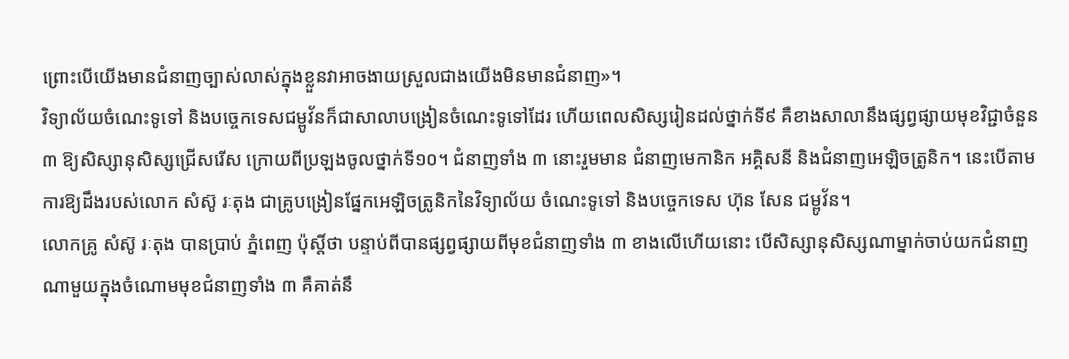ព្រោះបើយើងមានជំនាញច្បាស់លាស់ក្នុងខ្លួនវាអាចងាយស្រួលជាងយើងមិនមានជំនាញ»។
វិទ្យាល័យចំណេះទូទៅ និងបច្ចេកទេសជម្ពូវ័នក៏ជាសាលាបង្រៀនចំណេះទូទៅដែរ ហើយពេលសិស្សរៀនដល់ថ្នាក់ទី៩ គឺខាងសាលានឹងផ្សព្វផ្សាយមុខវិជ្ជាចំនួន ៣ ឱ្យសិស្សានុសិស្សជ្រើសរើស ក្រោយពីប្រឡងចូលថ្នាក់ទី១០។ ជំនាញទាំង ៣ នោះរួមមាន ជំនាញមេកានិក អគ្គិសនី និងជំនាញអេឡិចត្រូនិក។ នេះបើតាមការឱ្យដឹងរបស់លោក សំស៊ូ រៈតុង ជាគ្រូបង្រៀនផ្នែកអេឡិចត្រូនិកនៃវិទ្យាល័យ ចំណេះទូទៅ និងបច្ចេកទេស ហ៊ុន សែន ជម្ពូវ័ន។
លោកគ្រូ សំស៊ូ រៈតុង បានប្រាប់ ភ្នំពេញ ប៉ុស្តិ៍ថា បន្ទាប់ពីបានផ្សព្វផ្សាយពីមុខជំនាញទាំង ៣ ខាងលើហើយនោះ បើសិស្សានុសិស្សណាម្នាក់ចាប់យកជំនាញណាមួយក្នុងចំណោមមុខជំនាញទាំង ៣ គឺគាត់នឹ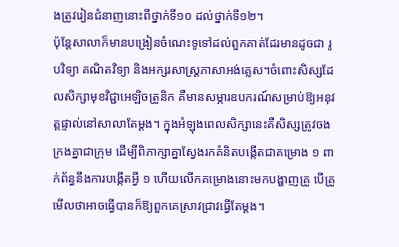ងត្រូវរៀនជំនាញនោះពីថ្នាក់ទី១០ ដល់ថ្នាក់ទី១២។
ប៉ុន្តែសាលាក៏មានបង្រៀនចំណេះទូទៅដល់ពួកគាត់ដែរមានដូចជា រូបវិទ្យា គណិតវិទ្យា និងអក្សរសាស្ត្រភាសាអង់គ្លេស។ចំពោះសិស្សដែលសិក្សាមុខវិជ្ជាអេឡិចត្រូនិក គឺមានសម្ភារឧបករណ៍សម្រាប់ឱ្យអនុវត្តផ្ទាល់នៅសាលាតែម្តង។ ក្នុងអំឡុងពេលសិក្សានេះគឺសិស្សត្រូវចងក្រងគ្នាជាក្រុម ដើម្បីពិភាក្សាគ្នាស្វែងរកគំនិតបង្កើតជាគម្រោង ១ ពាក់ព័ន្ធនឹងការបង្កើតអ្វី ១ ហើយលើកគម្រោងនោះមកបង្ហាញគ្រូ បើគ្រូមើលថាអាចធ្វើបានក៏ឱ្យពួកគេស្រាវជ្រាវធ្វើតែម្តង។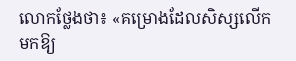លោកថ្លែងថា៖ «គម្រោងដែលសិស្សលើកមកឱ្យ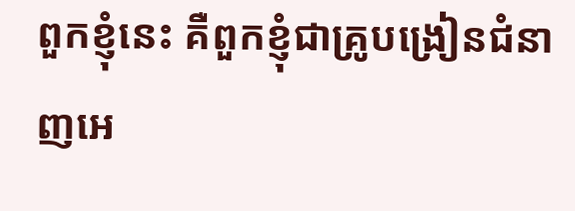ពួកខ្ញុំនេះ គឺពួកខ្ញុំជាគ្រូបង្រៀនជំនាញអេ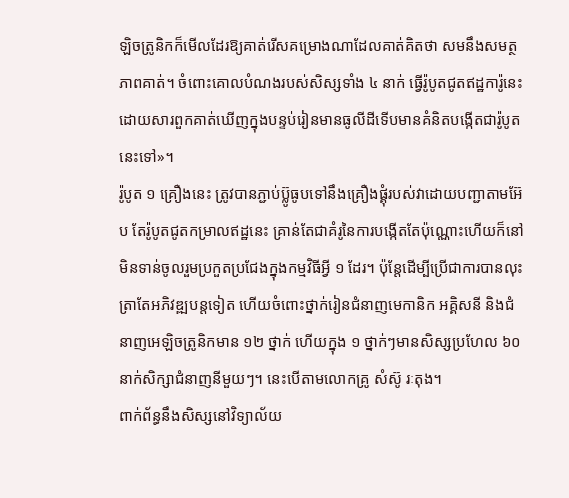ឡិចត្រូនិកក៏មើលដែរឱ្យគាត់រើសគម្រោងណាដែលគាត់គិតថា សមនឹងសមត្ថភាពគាត់។ ចំពោះគោលបំណងរបស់សិស្សទាំង ៤ នាក់ ធ្វើរ៉ូបូតជូតឥដ្ឋការ៉ូនេះដោយសារពួកគាត់ឃើញក្នុងបន្ទប់រៀនមានធូលីដីទើបមានគំនិតបង្កើតជារ៉ូបូតនេះទៅ»។
រ៉ូបូត ១ គ្រឿងនេះ ត្រូវបានភ្ជាប់ប្ល៊ូធូបទៅនឹងគ្រឿងផ្គុំរបស់វាដោយបញ្ជាតាមអ៊ែប តែរ៉ូបូតជូតកម្រាលឥដ្ឋនេះ គ្រាន់តែជាគំរូនៃការបង្កើតតែប៉ុណ្ណោះហើយក៏នៅមិនទាន់ចូលរួមប្រកួតប្រជែងក្នុងកម្មវិធីអ្វី ១ ដែរ។ ប៉ុន្តែដើម្បីប្រើជាការបានលុះត្រាតែអភិវឌ្ឍបន្តទៀត ហើយចំពោះថ្នាក់រៀនជំនាញមេកានិក អគ្គិសនី និងជំនាញអេឡិចត្រូនិកមាន ១២ ថ្នាក់ ហើយក្នុង ១ ថ្នាក់ៗមានសិស្សប្រហែល ៦០ នាក់សិក្សាជំនាញនីមួយៗ។ នេះបើតាមលោកគ្រូ សំស៊ូ រៈតុង។
ពាក់ព័ន្ធនឹងសិស្សនៅវិទ្យាល័យ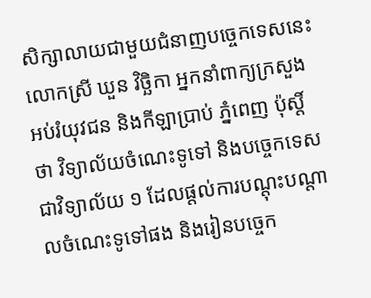សិក្សាលាយជាមួយជំនាញបច្ចេកទេសនេះ លោកស្រី ឃួន វិច្ឆិកា អ្នកនាំពាក្យក្រសួងអប់រំយុវជន និងកីឡាប្រាប់ ភ្នំពេញ ប៉ុស្តិ៍ថា វិទ្យាល័យចំណេះទូទៅ និងបច្ចេកទេសជាវិទ្យាល័យ ១ ដែលផ្តល់ការបណ្តុះបណ្តាលចំណេះទូទៅផង និងរៀនបច្ចេក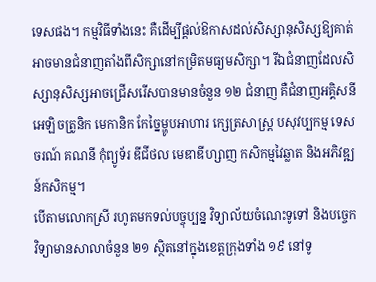ទេសផង។ កម្មវិធីទាំងនេះ គឺដើម្បីផ្តល់ឱកាសដល់សិស្សានុសិស្សឱ្យគាត់អាចមានជំនាញតាំងពីសិក្សានៅកម្រិតមធ្យមសិក្សា។ រីឯជំនាញដែលសិស្សានុសិស្សអាចជ្រើសរើសបានមានចំនួន ១២ ជំនាញ គឺជំនាញអគ្គិសនី អេឡិចត្រូនិក មេកានិក កែច្នៃម្ហូបអាហារ ក្សេត្រសាស្ត្រ បសុវប្បកម្ម ទេសចរណ៍ គណនី កុំព្យូទ័រ ឌីជីថល មេឌាឌីហ្សាញ កសិកម្មវៃឆ្លាត និងអភិវឌ្ឍន៍កសិកម្ម។
បើតាមលោកស្រី រហូតមកទល់បច្ចុប្បន្ន វិទ្យាល័យចំណេះទូទៅ និងបច្ចេកវិទ្យាមានសាលាចំនួន ២១ ស្ថិតនៅក្នុងខេត្តក្រុងទាំង ១៩ នៅទូ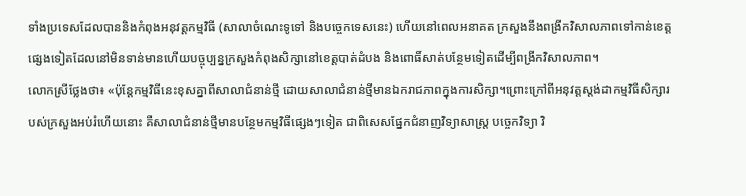ទាំងប្រទេសដែលបាននិងកំពុងអនុវត្តកម្មវិធី (សាលាចំណេះទូទៅ និងបច្ចេកទេសនេះ) ហើយនៅពេលអនាគត ក្រសួងនឹងពង្រីកវិសាលភាពទៅកាន់ខេត្តផ្សេងទៀតដែលនៅមិនទាន់មានហើយបច្ចុប្បន្នក្រសួងកំពុងសិក្សានៅខេត្តបាត់ដំបង និងពោធិ៍សាត់បន្ថែមទៀតដើម្បីពង្រីកវិសាលភាព។
លោកស្រីថ្លែងថា៖ «ប៉ុន្តែកម្មវិធីនេះខុសគ្នាពីសាលាជំនាន់ថ្មី ដោយសាលាជំនាន់ថ្មីមានឯករាជភាពក្នុងការសិក្សា។ព្រោះក្រៅពីអនុវត្តស្តង់ដាកម្មវិធីសិក្សារបស់ក្រសួងអប់រំហើយនោះ គឺសាលាជំនាន់ថ្មីមានបន្ថែមកម្មវិធីផ្សេងៗទៀត ជាពិសេសផ្នែកជំនាញវិទ្យាសាស្ត្រ បច្ចេកវិទ្យា វិ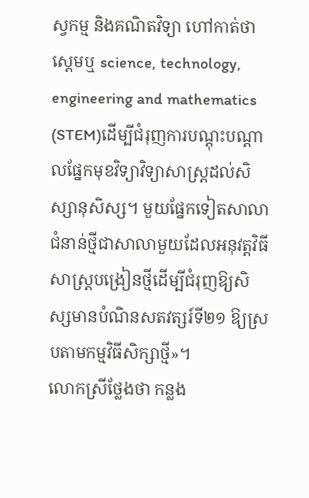ស្វកម្ម និងគណិតវិទ្យា ហៅកាត់ថាស្តេមឬ science, technology, engineering and mathematics (STEM)ដើម្បីជំរុញការបណ្តុះបណ្តាលផ្នែកមុខវិទ្យាវិទ្យាសាស្ត្រដល់សិស្សានុសិស្ស។ មួយផ្នែកទៀតសាលាជំនាន់ថ្មីជាសាលាមួយដែលអនុវត្តវិធីសាស្ត្របង្រៀនថ្មីដើម្បីជំរុញឱ្យសិស្សមានបំណិនសតវត្សរ៍ទី២១ ឱ្យស្របតាមកម្មវិធីសិក្សាថ្មី»។
លោកស្រីថ្លែងថា កន្លង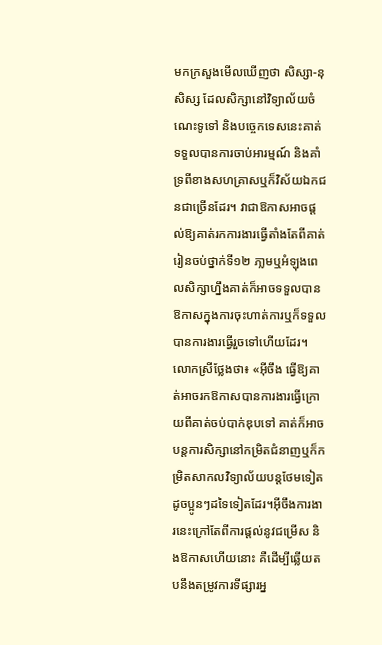មកក្រសួងមើលឃើញថា សិស្សា-នុសិស្ស ដែលសិក្សានៅវិទ្យាល័យចំណេះទូទៅ និងបច្ចេកទេសនេះគាត់ទទួលបានការចាប់អារម្មណ៍ និងគាំទ្រពីខាងសហគ្រាសឬក៏វិស័យឯកជនជាច្រើនដែរ។ វាជាឱកាសអាចផ្តល់ឱ្យគាត់រកការងារធ្វើតាំងតែពីគាត់រៀនចប់ថ្នាក់ទី១២ ភា្លមឬអំឡុងពេលសិក្សាហ្នឹងគាត់ក៏អាចទទួលបានឱកាសក្នុងការចុះហាត់ការឬក៏ទទួលបានការងារធ្វើរួចទៅហើយដែរ។
លោកស្រីថ្លែងថា៖ «អ៊ីចឹង ធ្វើឱ្យគាត់អាចរកឱកាសបានការងារធ្វើក្រោយពីគាត់ចប់បាក់ឌុបទៅ គាត់ក៏អាចបន្តការសិក្សានៅកម្រិតជំនាញឬក៏កម្រិតសាកលវិទ្យាល័យបន្តថែមទៀតដូចប្អូនៗដទៃទៀតដែរ។អ៊ីចឹងការងារនេះក្រៅតែពីការផ្តល់នូវជម្រើស និងឱកាសហើយនោះ គឺដើម្បីឆ្លើយតបនឹងតម្រូវការទីផ្សារអ្ន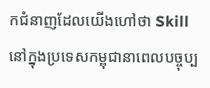កជំនាញដែលយើងហៅថា Skill នៅក្នុងប្រទេសកម្ពុជានាពេលបច្ចុប្ប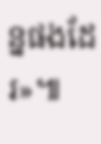ន្នផងដែរ»៕